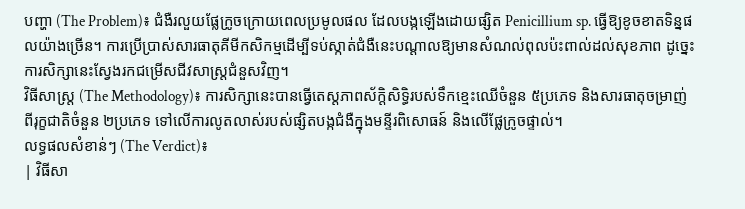បញ្ហា (The Problem)៖ ជំងឺរលួយផ្លែក្រូចក្រោយពេលប្រមូលផល ដែលបង្កឡើងដោយផ្សិត Penicillium sp. ធ្វើឱ្យខូចខាតទិន្នផលយ៉ាងច្រើន។ ការប្រើប្រាស់សារធាតុគីមីកសិកម្មដើម្បីទប់ស្កាត់ជំងឺនេះបណ្តាលឱ្យមានសំណល់ពុលប៉ះពាល់ដល់សុខភាព ដូច្នេះការសិក្សានេះស្វែងរកជម្រើសជីវសាស្រ្តជំនួសវិញ។
វិធីសាស្ត្រ (The Methodology)៖ ការសិក្សានេះបានធ្វើតេស្តភាពស័ក្តិសិទ្ធិរបស់ទឹកខ្មេះឈើចំនួន ៥ប្រភេទ និងសារធាតុចម្រាញ់ពីរុក្ខជាតិចំនួន ២ប្រភេទ ទៅលើការលូតលាស់របស់ផ្សិតបង្កជំងឺក្នុងមន្ទីរពិសោធន៍ និងលើផ្លែក្រូចផ្ទាល់។
លទ្ធផលសំខាន់ៗ (The Verdict)៖
| វិធីសា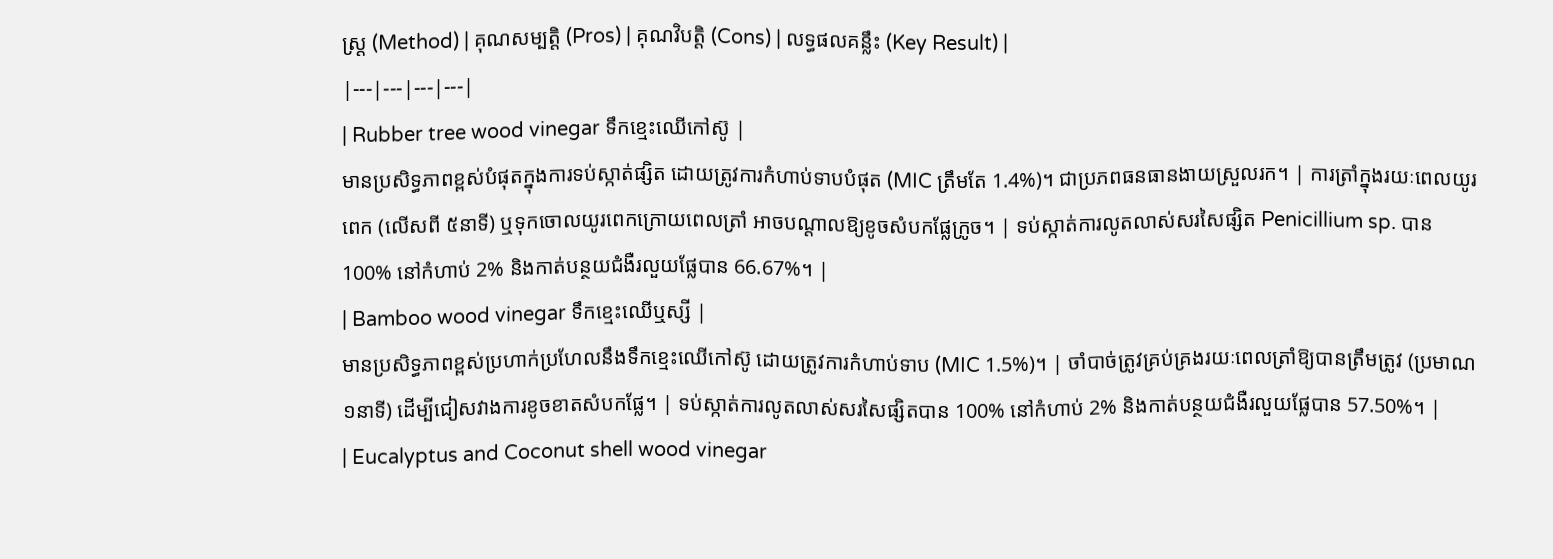ស្ត្រ (Method) | គុណសម្បត្តិ (Pros) | គុណវិបត្តិ (Cons) | លទ្ធផលគន្លឹះ (Key Result) |
|---|---|---|---|
| Rubber tree wood vinegar ទឹកខ្មេះឈើកៅស៊ូ |
មានប្រសិទ្ធភាពខ្ពស់បំផុតក្នុងការទប់ស្កាត់ផ្សិត ដោយត្រូវការកំហាប់ទាបបំផុត (MIC ត្រឹមតែ 1.4%)។ ជាប្រភពធនធានងាយស្រួលរក។ | ការត្រាំក្នុងរយៈពេលយូរពេក (លើសពី ៥នាទី) ឬទុកចោលយូរពេកក្រោយពេលត្រាំ អាចបណ្តាលឱ្យខូចសំបកផ្លែក្រូច។ | ទប់ស្កាត់ការលូតលាស់សរសៃផ្សិត Penicillium sp. បាន 100% នៅកំហាប់ 2% និងកាត់បន្ថយជំងឺរលួយផ្លែបាន 66.67%។ |
| Bamboo wood vinegar ទឹកខ្មេះឈើឬស្សី |
មានប្រសិទ្ធភាពខ្ពស់ប្រហាក់ប្រហែលនឹងទឹកខ្មេះឈើកៅស៊ូ ដោយត្រូវការកំហាប់ទាប (MIC 1.5%)។ | ចាំបាច់ត្រូវគ្រប់គ្រងរយៈពេលត្រាំឱ្យបានត្រឹមត្រូវ (ប្រមាណ១នាទី) ដើម្បីជៀសវាងការខូចខាតសំបកផ្លែ។ | ទប់ស្កាត់ការលូតលាស់សរសៃផ្សិតបាន 100% នៅកំហាប់ 2% និងកាត់បន្ថយជំងឺរលួយផ្លែបាន 57.50%។ |
| Eucalyptus and Coconut shell wood vinegar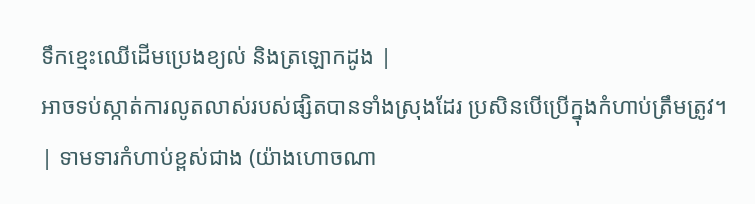ទឹកខ្មេះឈើដើមប្រេងខ្យល់ និងត្រឡោកដូង |
អាចទប់ស្កាត់ការលូតលាស់របស់ផ្សិតបានទាំងស្រុងដែរ ប្រសិនបើប្រើក្នុងកំហាប់ត្រឹមត្រូវ។ | ទាមទារកំហាប់ខ្ពស់ជាង (យ៉ាងហោចណា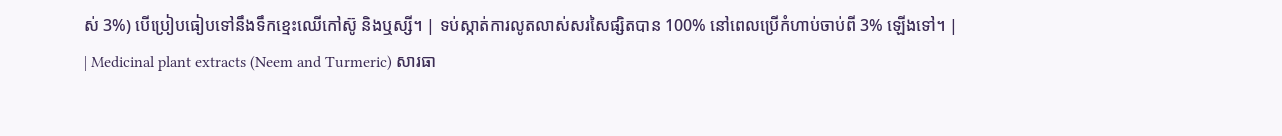ស់ 3%) បើប្រៀបធៀបទៅនឹងទឹកខ្មេះឈើកៅស៊ូ និងឬស្សី។ | ទប់ស្កាត់ការលូតលាស់សរសៃផ្សិតបាន 100% នៅពេលប្រើកំហាប់ចាប់ពី 3% ឡើងទៅ។ |
| Medicinal plant extracts (Neem and Turmeric) សារធា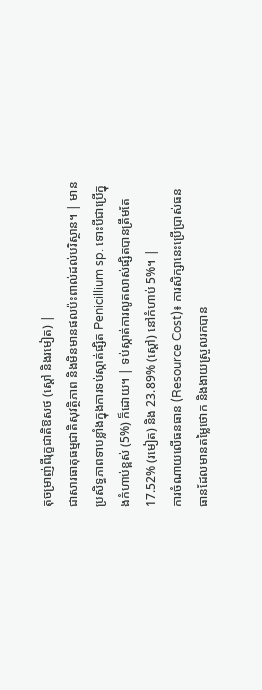តុចម្រាញ់ពីរុក្ខជាតិឱសថ (ស្ដៅ និងរមៀត) |
ជាសារធាតុធម្មជាតិសុវត្ថិភាព និងមិនមានផលប៉ះពាល់ដល់បរិស្ថាន។ | មានប្រសិទ្ធភាពទាបខ្លាំងក្នុងការទប់ស្កាត់ផ្សិត Penicillium sp. ទោះបីជាប្រើក្នុងកំហាប់ខ្ពស់ (5%) ក៏ដោយ។ | ទប់ស្កាត់ការលូតលាស់ផ្សិតបានត្រឹមតែ 17.52% (រមៀត) និង 23.89% (ស្ដៅ) នៅកំហាប់ 5%។ |
ការចំណាយលើធនធាន (Resource Cost)៖ ការសិក្សានេះប្រើប្រាស់ធនធានដែលមានតម្លៃថោក និងងាយស្រួលរកបាន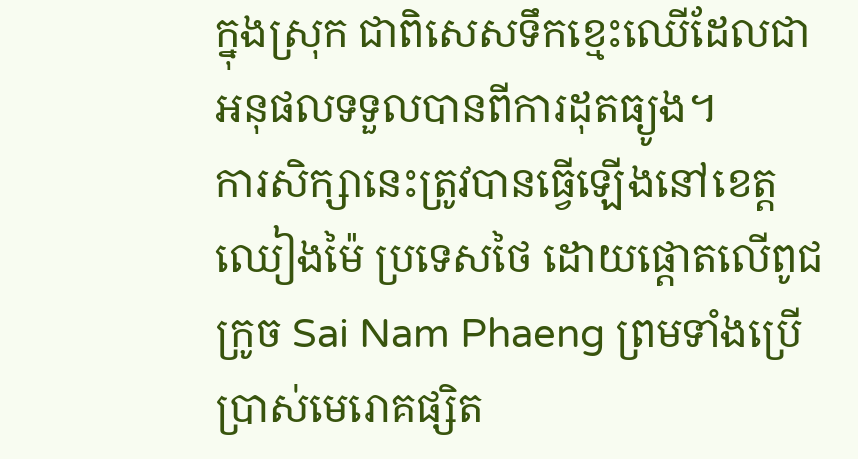ក្នុងស្រុក ជាពិសេសទឹកខ្មេះឈើដែលជាអនុផលទទួលបានពីការដុតធ្យូង។
ការសិក្សានេះត្រូវបានធ្វើឡើងនៅខេត្តឈៀងម៉ៃ ប្រទេសថៃ ដោយផ្តោតលើពូជក្រូច Sai Nam Phaeng ព្រមទាំងប្រើប្រាស់មេរោគផ្សិត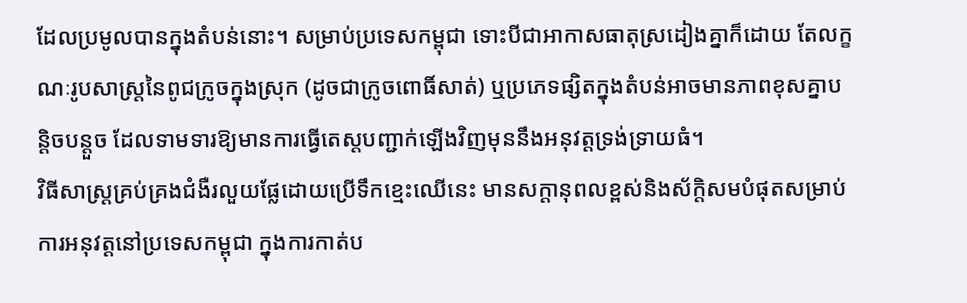ដែលប្រមូលបានក្នុងតំបន់នោះ។ សម្រាប់ប្រទេសកម្ពុជា ទោះបីជាអាកាសធាតុស្រដៀងគ្នាក៏ដោយ តែលក្ខណៈរូបសាស្ត្រនៃពូជក្រូចក្នុងស្រុក (ដូចជាក្រូចពោធិ៍សាត់) ឬប្រភេទផ្សិតក្នុងតំបន់អាចមានភាពខុសគ្នាបន្តិចបន្តួច ដែលទាមទារឱ្យមានការធ្វើតេស្តបញ្ជាក់ឡើងវិញមុននឹងអនុវត្តទ្រង់ទ្រាយធំ។
វិធីសាស្ត្រគ្រប់គ្រងជំងឺរលួយផ្លែដោយប្រើទឹកខ្មេះឈើនេះ មានសក្តានុពលខ្ពស់និងស័ក្តិសមបំផុតសម្រាប់ការអនុវត្តនៅប្រទេសកម្ពុជា ក្នុងការកាត់ប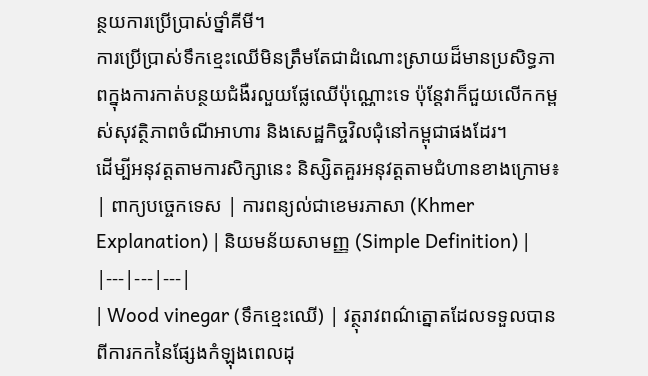ន្ថយការប្រើប្រាស់ថ្នាំគីមី។
ការប្រើប្រាស់ទឹកខ្មេះឈើមិនត្រឹមតែជាដំណោះស្រាយដ៏មានប្រសិទ្ធភាពក្នុងការកាត់បន្ថយជំងឺរលួយផ្លែឈើប៉ុណ្ណោះទេ ប៉ុន្តែវាក៏ជួយលើកកម្ពស់សុវត្ថិភាពចំណីអាហារ និងសេដ្ឋកិច្ចវិលជុំនៅកម្ពុជាផងដែរ។
ដើម្បីអនុវត្តតាមការសិក្សានេះ និស្សិតគួរអនុវត្តតាមជំហានខាងក្រោម៖
| ពាក្យបច្ចេកទេស | ការពន្យល់ជាខេមរភាសា (Khmer Explanation) | និយមន័យសាមញ្ញ (Simple Definition) |
|---|---|---|
| Wood vinegar (ទឹកខ្មេះឈើ) | វត្ថុរាវពណ៌ត្នោតដែលទទួលបានពីការកកនៃផ្សែងកំឡុងពេលដុ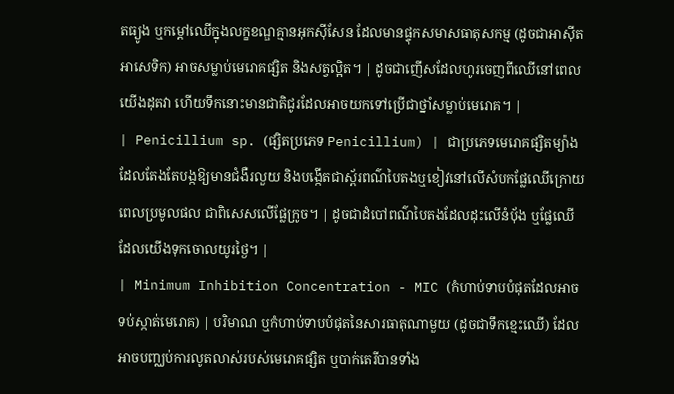តធ្យូង ឬកម្តៅឈើក្នុងលក្ខខណ្ឌគ្មានអុកស៊ីសែន ដែលមានផ្ទុកសមាសធាតុសកម្ម (ដូចជាអាស៊ីតអាសេទិក) អាចសម្លាប់មេរោគផ្សិត និងសត្វល្អិត។ | ដូចជាញើសដែលហូរចេញពីឈើនៅពេលយើងដុតវា ហើយទឹកនោះមានជាតិជូរដែលអាចយកទៅប្រើជាថ្នាំសម្លាប់មេរោគ។ |
| Penicillium sp. (ផ្សិតប្រភេទ Penicillium) | ជាប្រភេទមេរោគផ្សិតម្យ៉ាងដែលតែងតែបង្កឱ្យមានជំងឺរលួយ និងបង្កើតជាស្ព័រពណ៌បៃតងឬខៀវនៅលើសំបកផ្លែឈើក្រោយពេលប្រមូលផល ជាពិសេសលើផ្លែក្រូច។ | ដូចជាដំបៅពណ៌បៃតងដែលដុះលើនំប៉័ង ឬផ្លែឈើដែលយើងទុកចោលយូរថ្ងៃ។ |
| Minimum Inhibition Concentration - MIC (កំហាប់ទាបបំផុតដែលអាចទប់ស្កាត់មេរោគ) | បរិមាណ ឬកំហាប់ទាបបំផុតនៃសារធាតុណាមួយ (ដូចជាទឹកខ្មេះឈើ) ដែលអាចបញ្ឈប់ការលូតលាស់របស់មេរោគផ្សិត ឬបាក់តេរីបានទាំង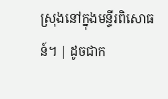ស្រុងនៅក្នុងមន្ទីរពិសោធន៍។ | ដូចជាក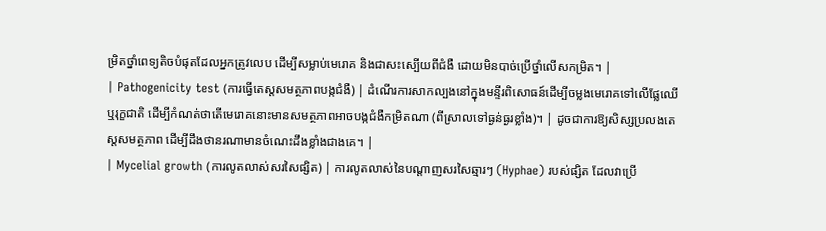ម្រិតថ្នាំពេទ្យតិចបំផុតដែលអ្នកត្រូវលេប ដើម្បីសម្លាប់មេរោគ និងជាសះស្បើយពីជំងឺ ដោយមិនបាច់ប្រើថ្នាំលើសកម្រិត។ |
| Pathogenicity test (ការធ្វើតេស្តសមត្ថភាពបង្កជំងឺ) | ដំណើរការសាកល្បងនៅក្នុងមន្ទីរពិសោធន៍ដើម្បីចម្លងមេរោគទៅលើផ្លែឈើ ឬរុក្ខជាតិ ដើម្បីកំណត់ថាតើមេរោគនោះមានសមត្ថភាពអាចបង្កជំងឺកម្រិតណា (ពីស្រាលទៅធ្ងន់ធ្ងរខ្លាំង)។ | ដូចជាការឱ្យសិស្សប្រលងតេស្តសមត្ថភាព ដើម្បីដឹងថានរណាមានចំណេះដឹងខ្លាំងជាងគេ។ |
| Mycelial growth (ការលូតលាស់សរសៃផ្សិត) | ការលូតលាស់នៃបណ្តាញសរសៃឆ្មារៗ (Hyphae) របស់ផ្សិត ដែលវាប្រើ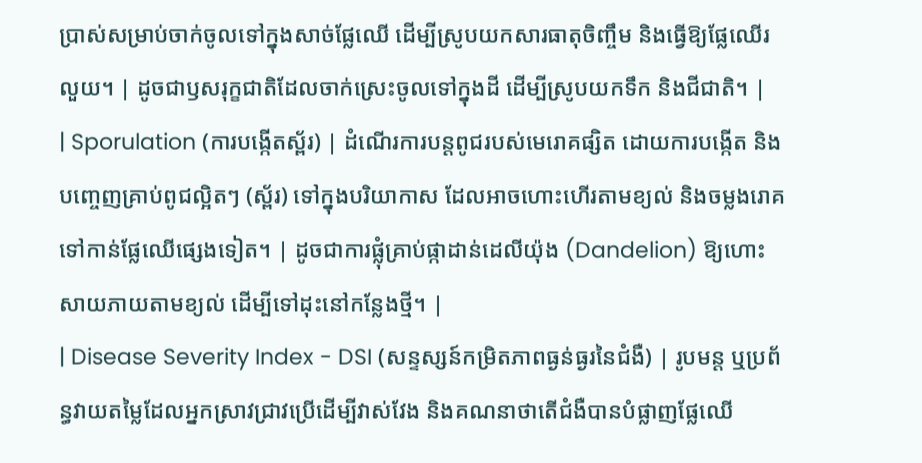ប្រាស់សម្រាប់ចាក់ចូលទៅក្នុងសាច់ផ្លែឈើ ដើម្បីស្រូបយកសារធាតុចិញ្ចឹម និងធ្វើឱ្យផ្លែឈើរលួយ។ | ដូចជាឫសរុក្ខជាតិដែលចាក់ស្រេះចូលទៅក្នុងដី ដើម្បីស្រូបយកទឹក និងជីជាតិ។ |
| Sporulation (ការបង្កើតស្ព័រ) | ដំណើរការបន្តពូជរបស់មេរោគផ្សិត ដោយការបង្កើត និងបញ្ចេញគ្រាប់ពូជល្អិតៗ (ស្ព័រ) ទៅក្នុងបរិយាកាស ដែលអាចហោះហើរតាមខ្យល់ និងចម្លងរោគទៅកាន់ផ្លែឈើផ្សេងទៀត។ | ដូចជាការផ្លុំគ្រាប់ផ្កាដាន់ដេលីយ៉ុង (Dandelion) ឱ្យហោះសាយភាយតាមខ្យល់ ដើម្បីទៅដុះនៅកន្លែងថ្មី។ |
| Disease Severity Index - DSI (សន្ទស្សន៍កម្រិតភាពធ្ងន់ធ្ងរនៃជំងឺ) | រូបមន្ត ឬប្រព័ន្ធវាយតម្លៃដែលអ្នកស្រាវជ្រាវប្រើដើម្បីវាស់វែង និងគណនាថាតើជំងឺបានបំផ្លាញផ្លែឈើ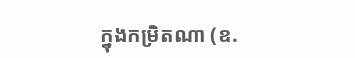ក្នុងកម្រិតណា (ឧ.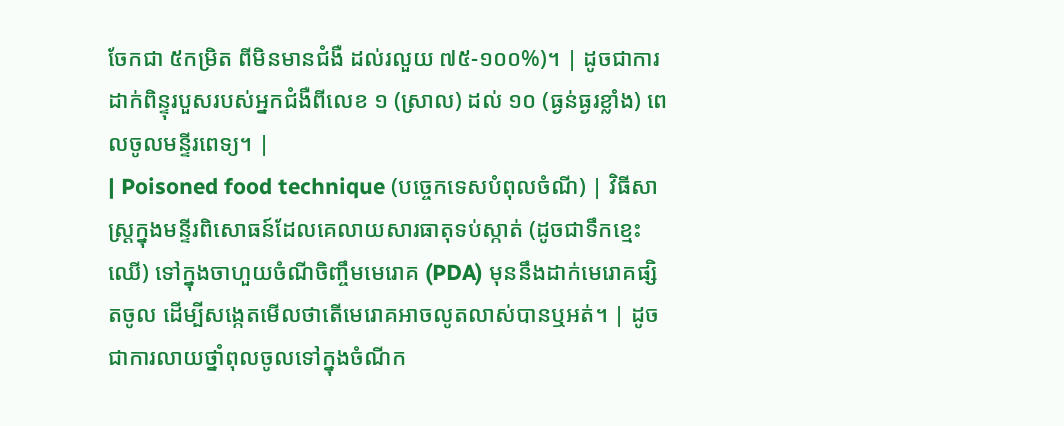ចែកជា ៥កម្រិត ពីមិនមានជំងឺ ដល់រលួយ ៧៥-១០០%)។ | ដូចជាការដាក់ពិន្ទុរបួសរបស់អ្នកជំងឺពីលេខ ១ (ស្រាល) ដល់ ១០ (ធ្ងន់ធ្ងរខ្លាំង) ពេលចូលមន្ទីរពេទ្យ។ |
| Poisoned food technique (បច្ចេកទេសបំពុលចំណី) | វិធីសាស្ត្រក្នុងមន្ទីរពិសោធន៍ដែលគេលាយសារធាតុទប់ស្កាត់ (ដូចជាទឹកខ្មេះឈើ) ទៅក្នុងចាហួយចំណីចិញ្ចឹមមេរោគ (PDA) មុននឹងដាក់មេរោគផ្សិតចូល ដើម្បីសង្កេតមើលថាតើមេរោគអាចលូតលាស់បានឬអត់។ | ដូចជាការលាយថ្នាំពុលចូលទៅក្នុងចំណីក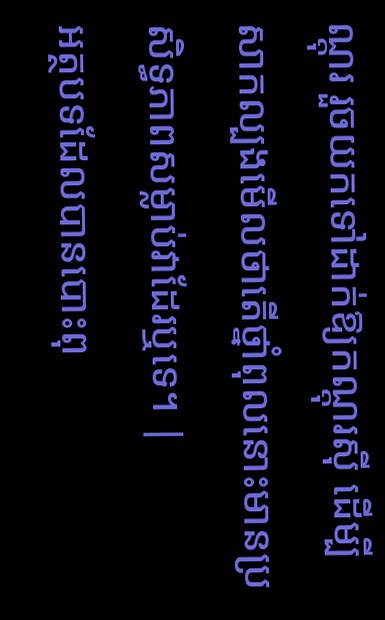ណ្តុរ រួចយកទៅដាក់ឱ្យកណ្តុរស៊ី ដើម្បីសាកល្បងមើលថាតើថ្នាំពុលនោះមានប្រសិទ្ធភាពសម្លាប់វាដែរឬទេ។ |
អត្ថបទដែលបានបោះពុ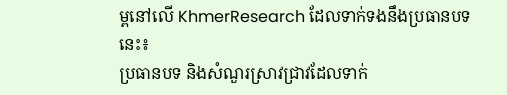ម្ពនៅលើ KhmerResearch ដែលទាក់ទងនឹងប្រធានបទនេះ៖
ប្រធានបទ និងសំណួរស្រាវជ្រាវដែលទាក់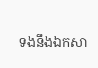ទងនឹងឯកសា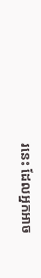រនេះ ដែលអ្នកអាច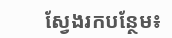ស្វែងរកបន្ថែម៖